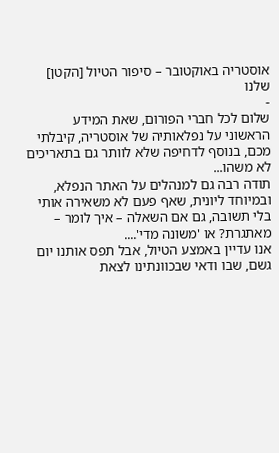אוסטריה באוקטובר – סיפור הטיול [הקטן] שלנו
-
שלום לכל חברי הפורום, שאת המידע הראשוני על נפלאותיה של אוסטריה, קיבלתי מכם, בנוסף לדחיפה שלא לוותר גם בתאריכים לא משהו...
תודה רבה גם למנהלים על האתר הנפלא, ובמיוחד ליונית, שאף פעם לא משאירה אותי בלי תשובה, גם אם השאלה – איך לומר – מאתגרת? או 'משונה מדי'....
אנו עדיין באמצע הטיול, אבל תפס אותנו יום גשם, שבו ודאי שבכוונתינו לצאת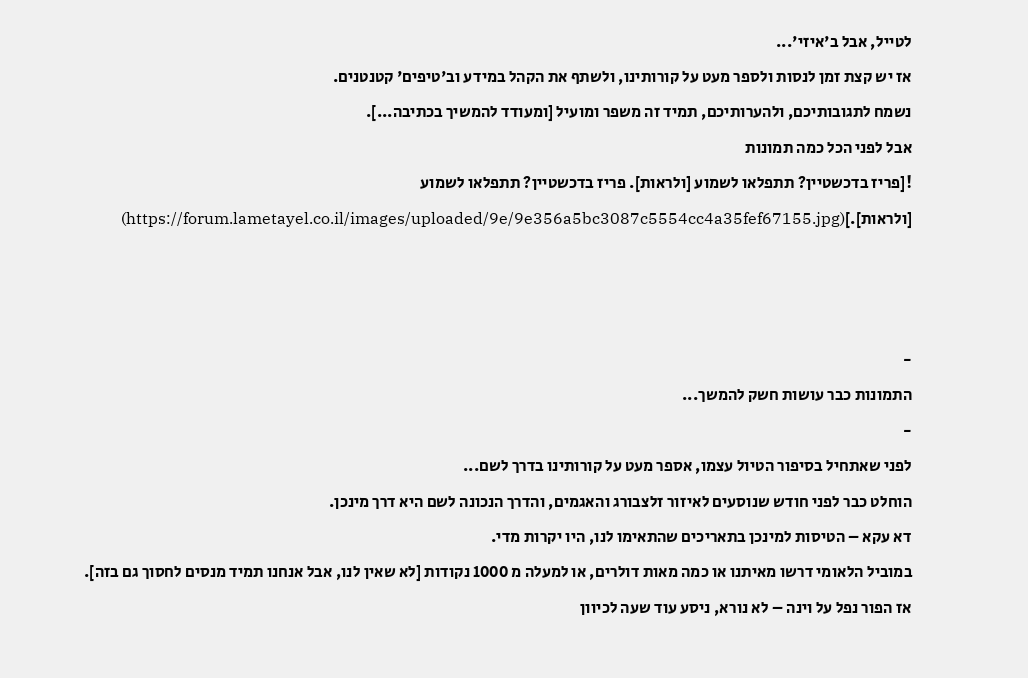לטייל, אבל ב'איזי'...
אז יש קצת זמן לנסות ולספר מעט על קורותינו, ולשתף את הקהל במידע וב'טיפים' קטנטנים.
נשמח לתגובותיכם, ולהערותיכם, תמיד זה משפר ומועיל [ומעודד להמשיך בכתיבה...].
אבל לפני הכל כמה תמונות
![פריז בדכשטיין? תתפלאו לשמוע [ולראות]. פריז בדכשטיין? תתפלאו לשמוע [ולראות].](https://forum.lametayel.co.il/images/uploaded/9e/9e356a5bc3087c5554cc4a35fef67155.jpg)



-
התמונות כבר עושות חשק להמשך...
-
לפני שאתחיל בסיפור הטיול עצמו, אספר מעט על קורותינו בדרך לשם...
הוחלט כבר לפני חודש שנוסעים לאיזור זלצבורג והאגמים, והדרך הנכונה לשם היא דרך מינכן.
דא עקא – הטיסות למינכן בתאריכים שהתאימו לנו, היו יקרות מדי.
במוביל הלאומי דרשו מאיתנו או כמה מאות דולרים, או למעלה מ 1000 נקודות [לא שאין לנו, אבל אנחנו תמיד מנסים לחסוך גם בזה].
אז הפור נפל על וינה – לא נורא, ניסע עוד שעה לכיוון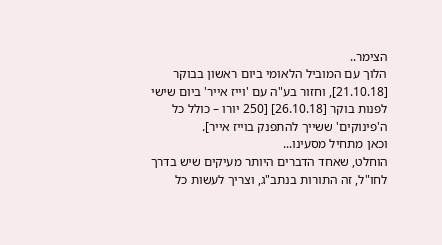הצימר..
הלוך עם המוביל הלאומי ביום ראשון בבוקר [21.10.18], וחזור בע"ה עם 'וייז אייר' ביום שישי לפנות בוקר [26.10.18] [250 יורו – כולל כל ה'פינוקים' ששייך להתפנק בוייז אייר].
וכאן מתחיל מסעינו...
הוחלט, שאחד הדברים היותר מעיקים שיש בדרך לחו"ל, זה התורות בנתב"ג, וצריך לעשות כל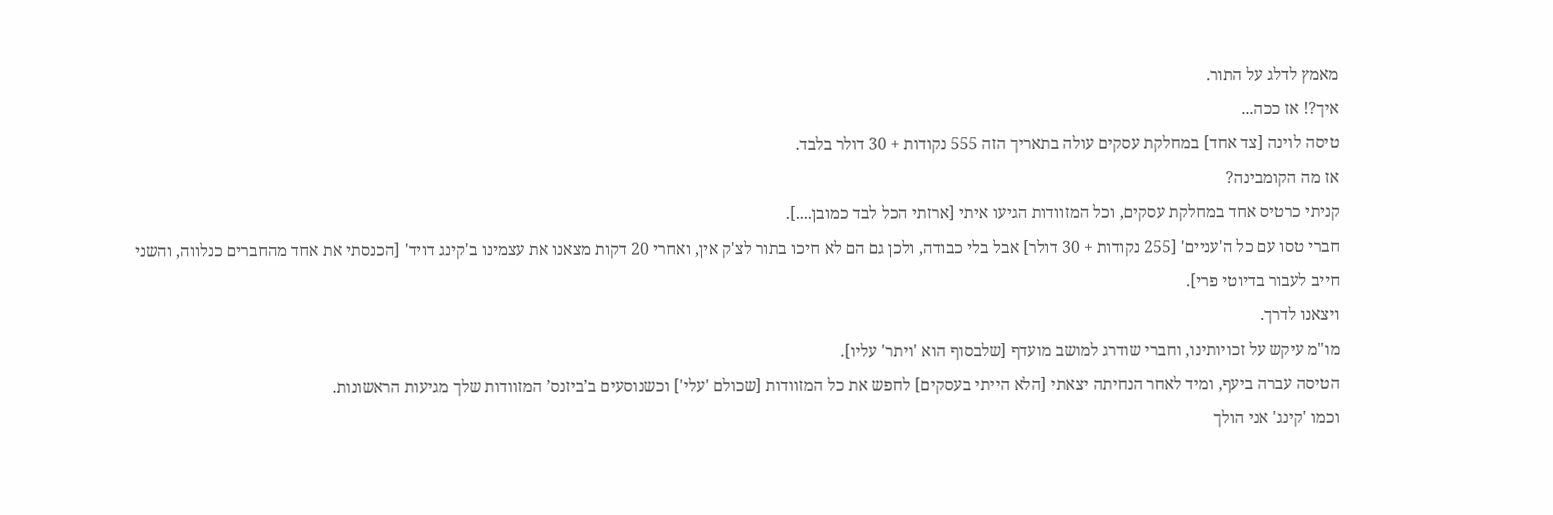מאמץ לדלג על התור.
איך?! אז ככה...
טיסה לוינה [צד אחד] במחלקת עסקים עולה בתאריך הזה 555 נקודות + 30 דולר בלבד.
אז מה הקומבינה?
קניתי כרטיס אחד במחלקת עסקים, וכל המזוודות הגיעו איתי [ארזתי הכל לבד כמובן....].
חברי טסו עם כל ה'עניים' [255 נקודות + 30 דולר] אבל בלי כבודה, ולכן גם הם לא חיכו בתור לצ'ק אין, ואחרי 20 דקות מצאנו את עצמינו ב'קינג דויד' [הכנסתי את אחד מהחברים כנלווה, והשני חייב לעבור בדיוטי פרי].
ויצאנו לדרך.
מו"מ עיקש על זכויותינו, וחברי שודרג למושב מועדף [שלבסוף הוא 'ויתר' עליו].
הטיסה עברה ביעף, ומיד לאחר הנחיתה יצאתי [הלא הייתי בעסקים] לחפש את כל המזוודות [שכולם 'עלי'] וכשנוסעים ב’ביזנס’ המזוודות שלך מגיעות הראשונות.
וכמו 'קינג' אני הולך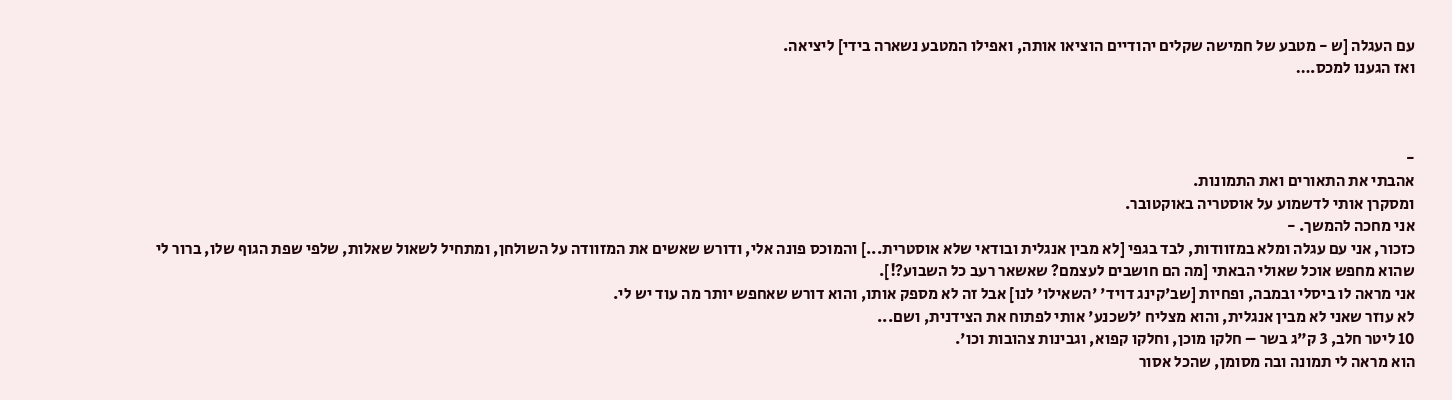עם העגלה [ש - מטבע של חמישה שקלים יהודיים הוציאו אותה, ואפילו המטבע נשארה בידי] ליציאה.
ואז הגענו למכס.…



-
אהבתי את התאורים ואת התמונות.
ומסקרן אותי לדשמוע על אוסטריה באוקטובר.
אני מחכה להמשך. -
כזכור, אני עם עגלה ומלא במזוודות, לבד בגפי [לא מבין אנגלית ובודאי שלא אוסטרית...] והמוכס פונה אלי, ודורש שאשים את המזוודה על השולחן, ומתחיל לשאול שאלות, שלפי שפת הגוף שלו, ברור לי שהוא מחפש אוכל שאולי הבאתי [מה הם חושבים לעצמם? שאשאר רעב כל השבוע?!].
אני מראה לו ביסלי ובמבה, ופחיות [שב'קינג דויד' 'השאילו' לנו] אבל זה לא מספק אותו, והוא דורש שאחפש יותר מה עוד יש לי.
לא עוזר שאני לא מבין אנגלית, והוא מצליח 'לשכנע' אותי לפתוח את הצידנית, ושם...
10 ליטר חלב, 3 ק"ג בשר – חלקו מוכן, וחלקו קפוא, וגבינות צהובות וכו'.
הוא מראה לי תמונה ובה מסומן, שהכל אסור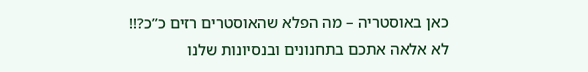כאן באוסטריה – מה הפלא שהאוסטרים רזים כ”כ?!!
לא אלאה אתכם בתחנונים ובנסיונות שלנו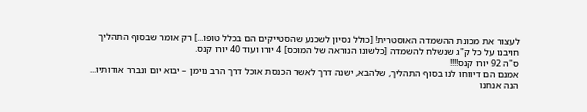לעצור את מכונת ההשמדה האוסטרית! [כולל נסיון לשכנע שהסטייקים הם בכלל טופו...] רק אומר שבסוף התהליך חויבנו על כל ק"ג שנשלח להשמדה [כלשונו הנוראה של המוכס] 4 יורו ועוד 40 יורו קנס.
ס"ה 92 יורו קנס!!!!
אמנם הם דיווחו לנו בסוף התהליך, שלהבא, ישנה דרך לאשר הכנסת אוכל דרך הרב נוימן – יבוא יום ונברר אודותיו...
הנה אנחנו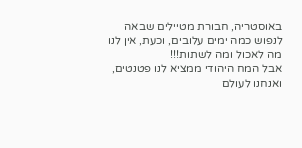באוסטריה, חבורת מטיילים שבאה לנפוש כמה ימים עלובים, וכעת, אין לנו מה לאכול ומה לשתות!!!
אבל המח היהודי ממציא לנו פטנטים, ואנחנו לעולם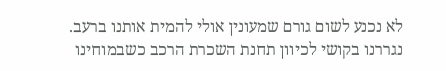לא נכנע לשום גורם שמעונין אולי להמית אותנו ברעב.
נגררנו בקושי לכיוון תחנת השכרת הרכב כשבמוחינו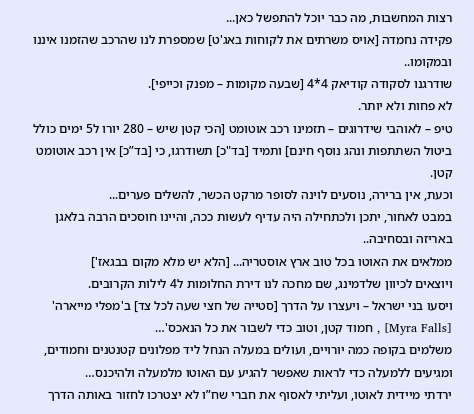רצות המחשבות, מה כבר יוכל להתפשל כאן...
פקידה נחמדה [אויס משרתים את לקוחות באג'ט] שמספרת לנו שהרכב שהזמנו איננו ובמקומו..
שודרגנו לסקודה קודיאק 4*4 [שבעה מקומות – מפנק וכייפי].
לא פחות ולא יותר.
טיפ – לאוהבי שידרוגים – תזמינו רכב אוטומט [הכי קטן שיש – 280 יורו ל5 ימים כולל ביטול השתתפות ונהג נוסף חינם] ותמיד [בד"כ] תשודרגו, כי [בד”כ] אין רכב אוטומט קטן.
וכעת, אין ברירה, נוסעים לוינה לסופר מרקט הכשר, להשלים פערים...
במבט לאחור, יתכן ולכתחילה היה עדיף לעשות ככה, והיינו חוסכים הרבה בלאגן באריזה ובסחיבה..
ממלאים את האוטו בכל טוב ארץ אוסטריה... [הלא יש מלא מקום בבגאז']
ויוצאים לכיוון שלדמינג, שם מחכה לנו דירת החלומות ל4 לילות הקרובים.
ויסעו בני ישראל – ויעצרו על הדרך [סטייה של חצי שעה לכל צד] ב'מפלי מייארה' [Myra Falls] , חמוד קטן, וטוב כדי לשבור את כל הנאכס'…
משלמים בקופה כמה יורויים, ועולים במעלה הנחל ליד מפלונים קטנטנים וחמודים, ומגיעים ללמעלה כדי לראות שאפשר להגיע עם האוטו מלמעלה ולהיכנס…
ירדתי מיידית לאוטו, ועליתי לאסוף את חברי שח”ו לא יצטרכו לחזור באותה הדרך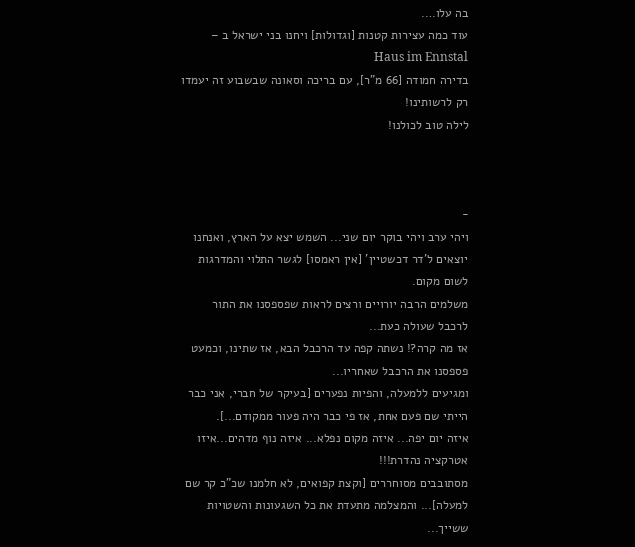בה עלו….
עוד כמה עצירות קטנות [וגדולות] ויחנו בני ישראל ב – Haus im Ennstal
בדירה חמודה [66 מ"ר], עם בריכה וסאונה שבשבוע זה יעמדו רק לרשותינו!
לילה טוב לכולנו!



-
ויהי ערב ויהי בוקר יום שני... השמש יצא על הארץ, ואנחנו יוצאים ל'דר דכשטיין' [אין ראמסו] לגשר התלוי והמדרגות לשום מקום.
משלמים הרבה יורויים ורצים לראות שפספסנו את התור לרכבל שעולה כעת...
אז מה קרה?! נשתה קפה עד הרכבל הבא, אז שתינו, וכמעט פספסנו את הרכבל שאחריו...
ומגיעים ללמעלה, והפיות נפערים [בעיקר של חברי, אני כבר הייתי שם פעם אחת, אז פי כבר היה פעור ממקודם...].
איזה יום יפה... איזה מקום נפלא... איזה נוף מדהים...איזו אטרקציה נהדרת!!!
מסתובבים מסוחררים [וקצת קפואים, לא חלמנו שכ"כ קר שם למעלה]... והמצלמה מתעדת את כל השגעונות והשטויות ששייך...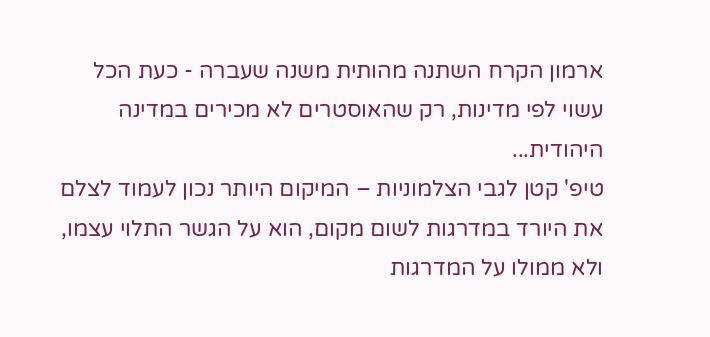ארמון הקרח השתנה מהותית משנה שעברה - כעת הכל עשוי לפי מדינות, רק שהאוסטרים לא מכירים במדינה היהודית...
טיפ' קטן לגבי הצלמוניות – המיקום היותר נכון לעמוד לצלם את היורד במדרגות לשום מקום, הוא על הגשר התלוי עצמו, ולא ממולו על המדרגות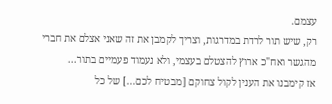עצמם.
רק, שיש תור לרדת במדרגות, וצריך לקמבן את זה שאני אצלם את חברי מהגשר ואח"כ ארוץ להצטלם בעצמי, ולא נעמוד פעמיים בתור...
אז קימבנו את הענין לקול צחוקם [מבטיח לכם...] של כל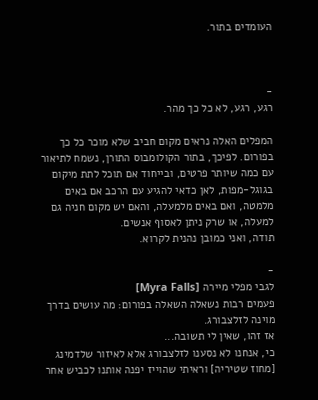העומדים בתור.



-
רגע, רגע, לא כל כך מהר.

המפלים האלה נראים מקום חביב שלא מוכר כל כך בפורום. לפיכך, בתור הקולומבוס התורן, נשמח לתיאור עם כמה שיותר פרטים, ובייחוד אם תוכל לתת מיקום בגוגל-מפות, לאן כדאי להגיע עם הרכב אם באים מלמטה, ואם באים מלמעלה, והאם יש מקום חניה גם למעלה, או שרק ניתן לאסוף אנשים.
תודה, ואני כמובן נהנית לקרוא.

-
לגבי מפלי מיירה [Myra Falls]
פעמים רבות נשאלה השאלה בפורום: מה עושים בדרך מוינה לזלצבורג.
אז זהו, שאין לי תשובה...
כי, אנחנו לא נסענו לזלצבורג אלא לאיזור שלדמינג [מחוז שטיריה] וראיתי שהוייז יפנה אותנו לכביש אחר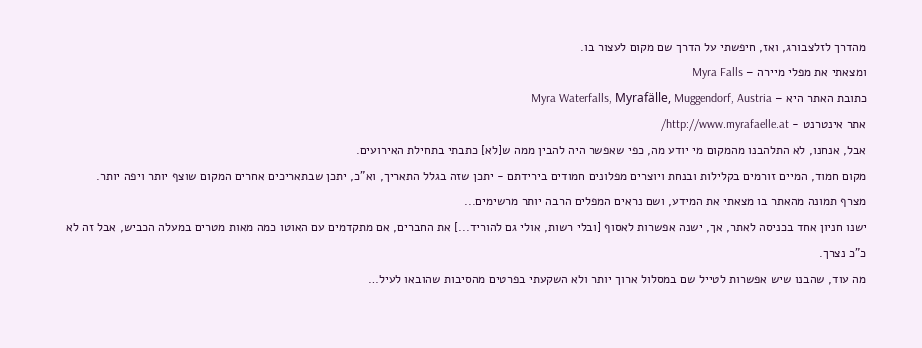מהדרך לזלצבורג, ואז, חיפשתי על הדרך שם מקום לעצור בו.
ומצאתי את מפלי מיירה – Myra Falls
כתובת האתר היא – Myra Waterfalls, Myrafälle, Muggendorf, Austria
אתר אינטרנט - http://www.myrafaelle.at/
אבל, אנחנו, לא התלהבנו מהמקום מי יודע מה, כפי שאפשר היה להבין ממה ש[לא] כתבתי בתחילת האירועים.
מקום חמוד, המיים זורמים בקלילות ובנחת ויוצרים מפלונים חמודים בירידתם - יתכן שזה בגלל התאריך, וא"כ, יתכן שבתאריכים אחרים המקום שוצף יותר ויפה יותר.
מצרף תמונה מהאתר בו מצאתי את המידע, ושם נראים המפלים הרבה יותר מרשימים...
ישנו חניון אחד בכניסה לאתר, אך, ישנה אפשרות לאסוף [ובלי רשות, אולי גם להוריד...] את החברים, אם מתקדמים עם האוטו כמה מאות מטרים במעלה הכביש, אבל זה לא כ"כ נצרך.
מה עוד, שהבנו שיש אפשרות לטייל שם במסלול ארוך יותר ולא השקעתי בפרטים מהסיבות שהובאו לעיל…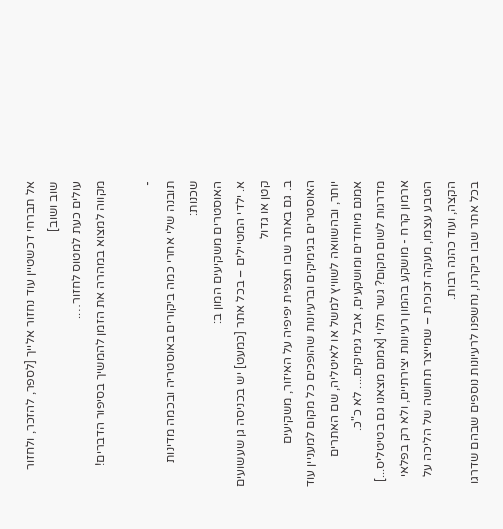אל תברחי דכשטיין עוד נחזור אלייך [לספר, להזכר, ולחזור שוב ושוב]
עולים כעת למטוס לחזור….
מקווה למצוא במהרה את הזמן להמשיך בסיפור הדברים!

-
תובנה שלי אחרי כמה ביקורים באוסטריה ובכמה מדינות שכנות:
האוסטרים משקיעים המון ב:
א. ילדי המטיילים – בכל אתר [כמעט] יש בכניסה גן שעשועים קטן או גדול
ב. גם באתר שבו תצפית יפיפיה על האיזור, משקיעים האוסטרים בגימיקים וברעיונות שהופכים כל מקום למעניין עוד יותר, ובהשוואה לשוויץ למשל או לאיטליה, שם האתרים אמנם מיוחדים ומושקעים, אבל גימיקים.... לא כ"כ.
מדרגות לשום מקום? גשר תלוי [אמנם מצאנו גם בטיטליס...] ארמון קרח - מושקע בהמון רעיונות יצירתיים, ולא רק בפלאי הטבע עצמו, מעקה זכוכית – שמייצר תחושה של הליכה על הקצה, ועוד כהנה רבות.
בכל אתר שבו ביקרנו, נחשפנו לרעיונות נוספים שבהם שדרגו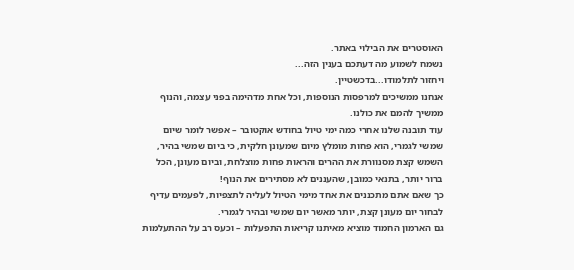האוסטרים את הבילוי באתר.
נשמח לשמוע מה דעתכם בענין הזה...
ויחזור לתלמודו...בדכשטיין.
אנחנו ממשיכים למרפסות הנוספות, וכל אחת מדהימה בפני עצמה, והנוף ממשיך להמם את כולנו.
עוד תובנה שלנו אחרי כמה ימי טיול בחודש אוקטובר – אפשר לומר שיום שמשי לגמרי, הוא פחות מומלץ מיום שמעונן חלקית, כי ביום שמשי בהיר, השמש קצת מסנוורת את ההרים והראות פחות מוצלחת, וביום מעונן, הכל ברור יותר, בתנאי כמובן, שהעננים לא מסתירים את הנוף!
כך שאם אתם מתכננים את אחד מימי הטיול לעליה לתצפיות, לפעמים עדיף לבחור יום מעונן קצת, יותר מאשר יום שמשי ובהיר לגמרי.
גם הארמון החמוד מוציא מאיתנו קריאות התפעלות – וכעס רב על ההתעלמות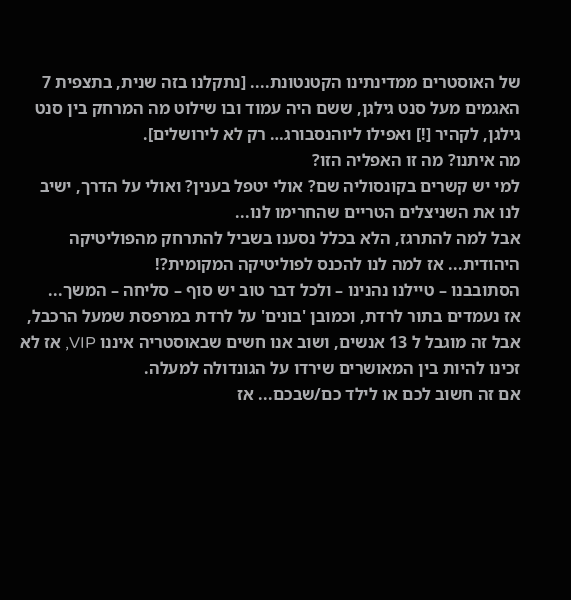של האוסטרים ממדינתינו הקטנטונת.... [נתקלנו בזה שנית, בתצפית 7 האגמים מעל סנט גילגן, ששם היה עמוד ובו שילוט מה המרחק בין סנט גילגן, לקהיר [!] ואפילו ליוהנסבורג… רק לא לירושלים].
מה איתנו? מה זו האפליה הזו?
למי יש קשרים בקונסוליה שם? אולי יטפל בענין? ואולי על הדרך, ישיב לנו את השניצלים הטריים שהחרימו לנו...
אבל למה להתרגז, הלא בכלל נסענו בשביל להתרחק מהפוליטיקה היהודית... אז למה לנו להכנס לפוליטיקה המקומית?!
הסתובבנו – טיילנו נהנינו – ולכל דבר טוב יש סוף – סליחה – המשך...
אז נעמדים בתור לרדת, וכמובן 'בונים' על לרדת במרפסת שמעל הרכבל, אבל זה מוגבל ל 13 אנשים, ושוב אנו חשים שבאוסטריה איננו VIP, אז לא זכינו להיות בין המאושרים שירדו על הגונדולה למעלה.
אם זה חשוב לכם או לילד כם/שבכם... אז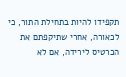תקפידו להיות בתחילת התור, כי לכאורה, אחרי שתיקפתם את הכרטיס לירידה, אם לא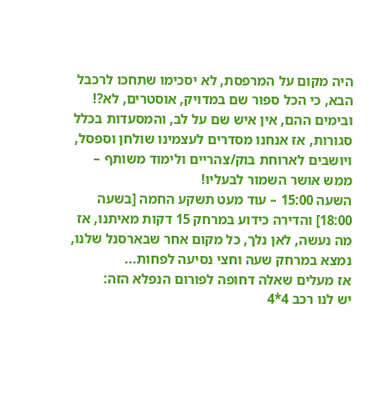היה מקום על המרפסת, לא יסכימו שתחכו לרכבל הבא, כי הכל ספור שם במדויק, אוסטרים, לא?!
ובימים ההם, אין איש שם על לב, והמסעדות בכלל סגורות, אז אנחנו מסדרים לעצמינו שולחן וספסל, ויושבים לארוחת בוק/צהריים ולימוד משותף – ממש אושר השמור לבעליו!
השעה 15:00 – עוד מעט תשקע החמה [בשעה 18:00] והדירה כידוע במרחק 15 דקות מאיתנו, אז מה נעשה, לאן נלך, כל מקום אחר שבארסנל שלנו, נמצא במרחק שעה וחצי נסיעה לפחות...
אז מעלים שאלה דחופה לפורום הנפלא הזה:
יש לנו רכב 4*4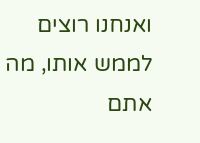ואנחנו רוצים לממש אותו, מה אתם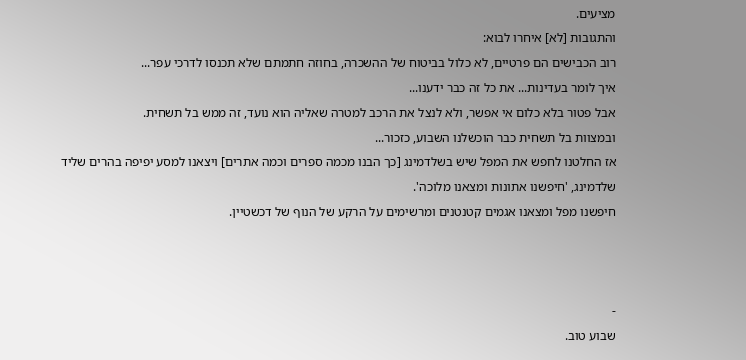מציעים.
והתגובות [לא] איחרו לבוא:
רוב הכבישים הם פרטיים, לא כלול בביטוח של ההשכרה, בחוזה חתמתם שלא תכנסו לדרכי עפר...
איך לומר בעדינות... את כל זה כבר ידענו...
אבל פטור בלא כלום אי אפשר, ולא לנצל את הרכב למטרה שאליה הוא נועד, זה ממש בל תשחית.
ובמצוות בל תשחית כבר הוכשלנו השבוע, כזכור...
אז החלטנו לחפש את המפל שיש בשלדמינג [כך הבנו מכמה ספרים וכמה אתרים] ויצאנו למסע יפיפה בהרים שליד שלדמינג, 'חיפשנו אתונות ומצאנו מלוכה'.
חיפשנו מפל ומצאנו אגמים קטנטנים ומרשימים על הרקע של הנוף של דכשטיין.



-
שבוע טוב.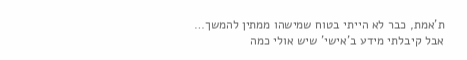ת’אמת, כבר לא הייתי בטוח שמישהו ממתין להמשך…
אבל קיבלתי מידע ב’אישי’ שיש אולי כמה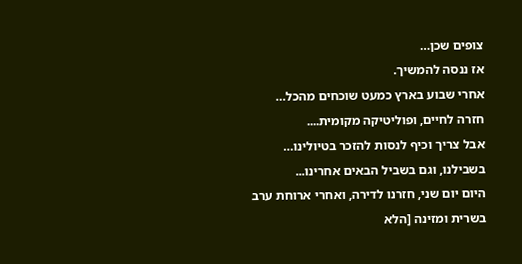צופים שכן…
אז ננסה להמשיך.
אחרי שבוע בארץ כמעט שוכחים מהכל…
חזרה לחיים, ופוליטיקה מקומית....
אבל צריך וכיף לנסות להזכר בטיולינו…
בשבילנו, וגם בשביל הבאים אחרינו...
היום יום שני, חזרנו לדירה, ואחרי ארוחת ערב בשרית ומזינה [הלא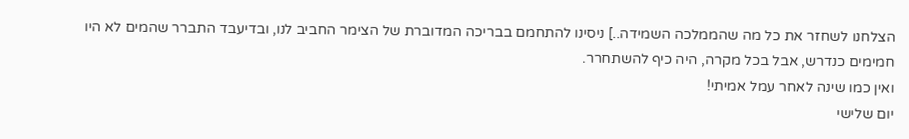הצלחנו לשחזר את כל מה שהממלכה השמידה..] ניסינו להתחמם בבריכה המדוברת של הצימר החביב לנו, ובדיעבד התברר שהמים לא היו חמימים כנדרש, אבל בכל מקרה, היה כיף להשתחרר.
ואין כמו שינה לאחר עמל אמיתי!
יום שלישי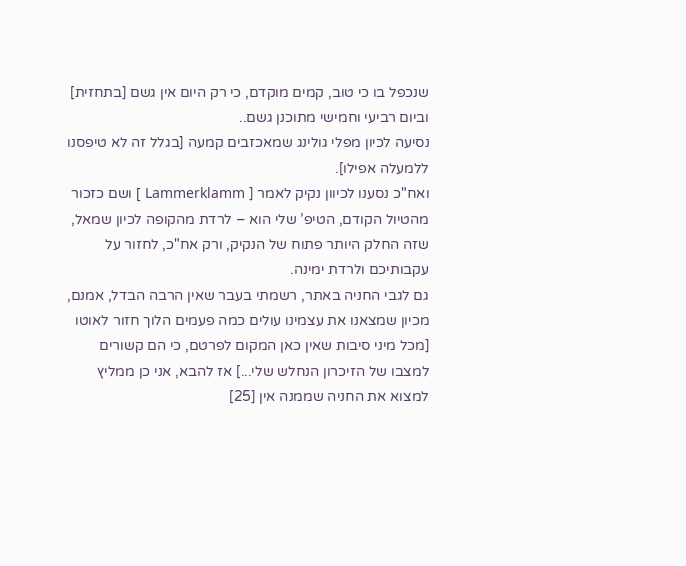שנכפל בו כי טוב, קמים מוקדם, כי רק היום אין גשם [בתחזית] וביום רביעי וחמישי מתוכנן גשם..
נסיעה לכיון מפלי גולינג שמאכזבים קמעה [בגלל זה לא טיפסנו ללמעלה אפילו].
ואח"כ נסענו לכיוון נקיק לאמר [ Lammerklamm ] ושם כזכור מהטיול הקודם, הטיפ’ שלי הוא – לרדת מהקופה לכיון שמאל, שזה החלק היותר פתוח של הנקיק, ורק אח"כ, לחזור על עקבותיכם ולרדת ימינה.
גם לגבי החניה באתר, רשמתי בעבר שאין הרבה הבדל, אמנם, מכיון שמצאנו את עצמינו עולים כמה פעמים הלוך חזור לאוטו [מכל מיני סיבות שאין כאן המקום לפרטם, כי הם קשורים למצבו של הזיכרון הנחלש שלי...] אז להבא, אני כן ממליץ למצוא את החניה שממנה אין [25]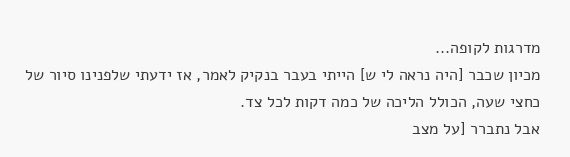מדרגות לקופה...
מכיון שכבר [היה נראה לי ש] הייתי בעבר בנקיק לאמר, אז ידעתי שלפנינו סיור של כחצי שעה, הכולל הליכה של כמה דקות לכל צד.
אבל נתברר [על מצב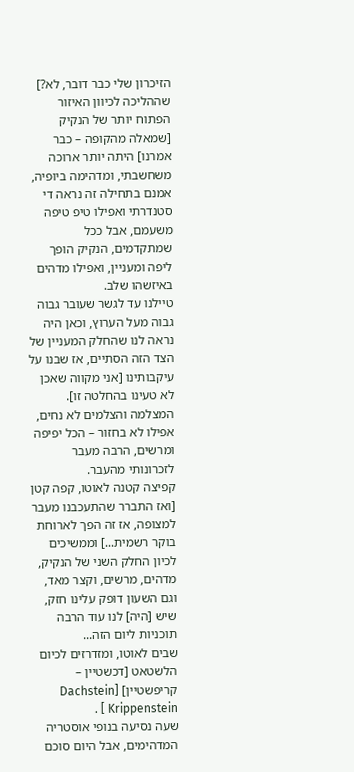הזיכרון שלי כבר דובר, לא?] שההליכה לכיוון האיזור הפתוח יותר של הנקיק [שמאלה מהקופה – כבר אמרנו] היתה יותר ארוכה משחשבתי, ומדהימה ביופיה, אמנם בתחילה זה נראה די סטנדרתי ואפילו טיפ טיפה משעמם, אבל ככל שמתקדמים, הנקיק הופך ליפה ומעניין, ואפילו מדהים באיזשהו שלב.
טיילנו עד לגשר שעובר גבוה גבוה מעל הערוץ, וכאן היה נראה לנו שהחלק המעניין של הצד הזה הסתיים, אז שבנו על עיקבותינו [אני מקווה שאכן לא טעינו בהחלטה זו].
המצלמה והצלמים לא נחים, אפילו לא בחזור – הכל יפיפה ומרשים, הרבה מעבר לזכרונותי מהעבר.
קפיצה קטנה לאוטו, קפה קטן [ואז התברר שהתעכבנו מעבר למצופה, אז זה הפך לארוחת בוקר רשמית...] וממשיכים לכיון החלק השני של הנקיק, מדהים, מרשים, וקצר מאד, וגם השעון דופק עלינו חזק, שיש [היה] לנו עוד הרבה תוכניות ליום הזה...
שבים לאוטו, ומזדרזים לכיום הלשטאט [דכשטיין – קריפשטיין] [Dachstein Krippenstein ] .
שעה נסיעה בנופי אוסטריה המדהימים, אבל היום סוכם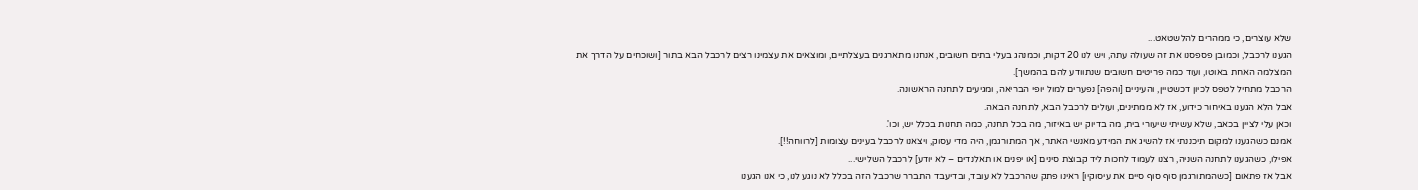שלא עוצרים, כי ממהרים להלשטאט...
הגענו לרכבל, וכמובן פספסנו את זה שעולה עתה, ויש לנו 20 דקות, וכמנהג בעלי בתים חשובים, אנחנו מתארגנים בעצלתיים, ומוצאים את עצמינו רצים לרכבל הבא בתור [ושוכחים על הדרך את המצלמה האחת באוטו, ועוד כמה פריטים חשובים שנתוודע להם בהמשך].
הרכבל מתחיל לטפס לכיון דכשטיין, והעיניים [והפה] נפערים למול יופי הבריאה, ומגיעים לתחנה הראשונה.
אבל הלא הגענו באיחור כידוע, אז לא ממתינים, ועולים לרכבל הבא, לתחנה הבאה.
וכאן עלי לציין בכאב, שלא עשיתי שיעורי בית, מה בדיוק יש באיזור, מה בכל תחנה, כמה תחנות בכלל יש, וכו'.
אמנם כשהגענו למקום תיכננתי אז להשיג את המידע מאנשי האתר, אך המתורגמן, היה מדי עסוק, ויצאנו לרכבל בעינים עצומות [לרווחה!!].
אפילו, כשהגענו לתחנה השניה, רצנו לעמוד לחכות ליד קבוצת סינים [או יפנים או תאלנדים – לא יודע] לרכבל השלישי...
אבל אז פתאום [כשהמתורגמן סוף סוף סיים את עיסוקיו] ראינו פתק שהרכבל לא עובד, ובדיעבד התברר שרכבל הזה בכלל לא נוגע לנו, כי אנו הגענו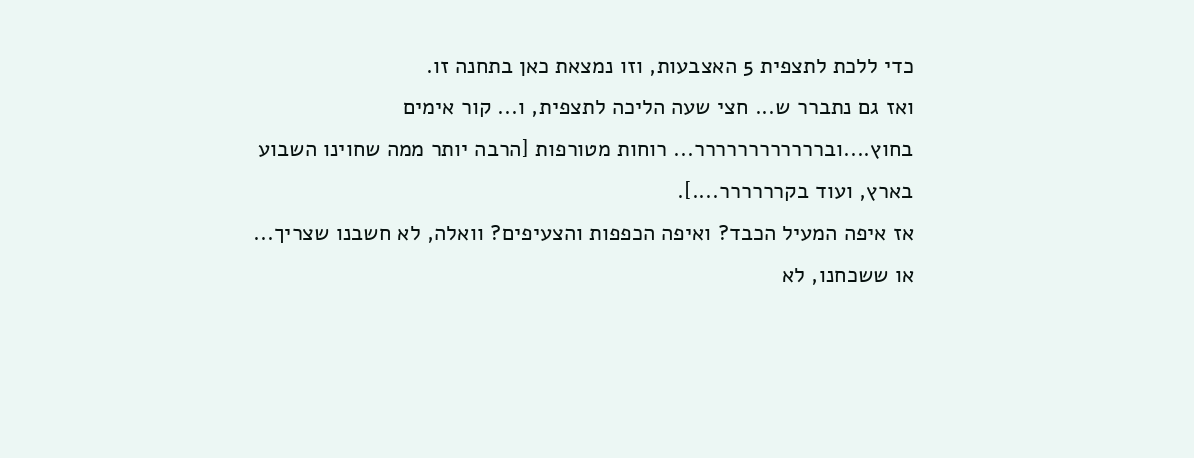כדי ללכת לתצפית 5 האצבעות, וזו נמצאת כאן בתחנה זו.
ואז גם נתברר ש... חצי שעה הליכה לתצפית, ו... קור אימים בחוץ....וברררררררררררר... רוחות מטורפות [הרבה יותר ממה שחוינו השבוע בארץ, ועוד בקרררררר....].
אז איפה המעיל הכבד? ואיפה הכפפות והצעיפים? וואלה, לא חשבנו שצריך... או ששכחנו, לא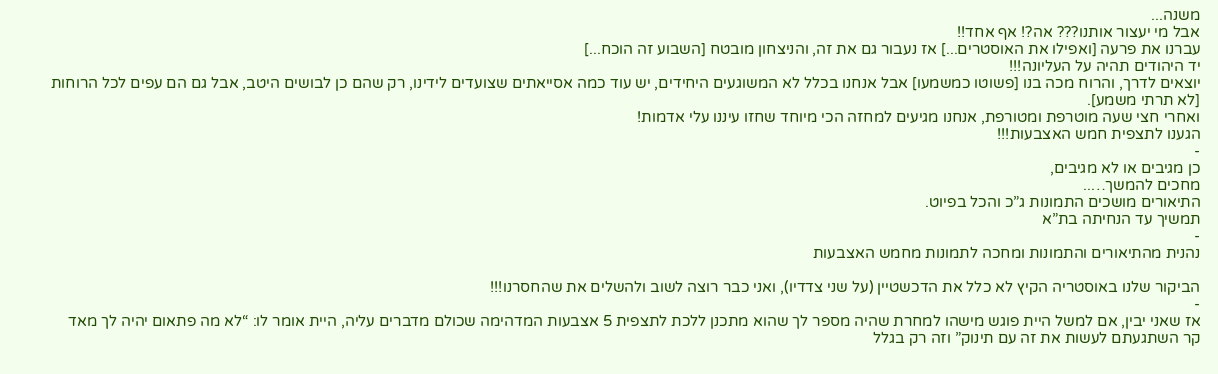משנה...
אבל מי יעצור אותנו??? אה?! אף אחד!!
עברנו את פרעה [ואפילו את האוסטרים...] אז נעבור גם את זה, והניצחון מובטח [השבוע זה הוכח...]
יד היהודים תהיה על העליונה!!!
יוצאים לדרך, והרוח מכה בנו [פשוטו כמשמעו] אבל אנחנו בכלל לא המשוגעים היחידים, יש עוד כמה אסייאתים שצועדים לידינו, רק שהם כן לבושים היטב, אבל גם הם עפים לכל הרוחות [לא תרתי משמע].
ואחרי חצי שעה מוטרפת ומטורפת, אנחנו מגיעים למחזה הכי מיוחד שחזו עיננו עלי אדמות!
הגענו לתצפית חמש האצבעות!!!
-
כן מגיבים או לא מגיבים,
מחכים להמשך…..
התיאורים מושכים התמונות ג”כ והכל בפיוט.
תמשיך עד הנחיתה בת”א
-
נהנית מהתיאורים והתמונות ומחכה לתמונות מחמש האצבעות

הביקור שלנו באוסטריה הקיץ לא כלל את הדכשטיין (על שני צדדיו), ואני כבר רוצה לשוב ולהשלים את שהחסרנו!!!
-
אז שאני יבין, אם למשל היית פוגש מישהו למחרת שהיה מספר לך שהוא מתכנן ללכת לתצפית 5 אצבעות המדהימה שכולם מדברים עליה, היית אומר לו: “לא מה פתאום יהיה לך מאד קר השתגעתם לעשות את זה עם תינוק” וזה רק בגלל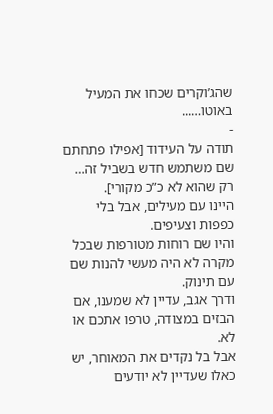שהג’וקרים שכחו את המעיל באוטו…...
-
תודה על העידוד [אפילו פתחתם שם משתמש חדש בשביל זה… רק שהוא לא כ”כ מקורי].
היינו עם מעילים, אבל בלי כפפות וצעיפים.
והיו שם רוחות מטורפות שבכל מקרה לא היה מעשי להנות שם עם תינוק.
ודרך אגב, עדיין לא שמענו, אם הבזים במצודה, טרפו אתכם או לא.
אבל בל נקדים את המאוחר, יש כאלו שעדיין לא יודעים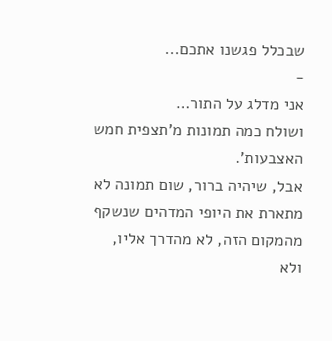שבכלל פגשנו אתכם...
-
אני מדלג על התור…
ושולח כמה תמונות מ’תצפית חמש האצבעות’.
אבל, שיהיה ברור, שום תמונה לא מתארת את היופי המדהים שנשקף מהמקום הזה, לא מהדרך אליו, ולא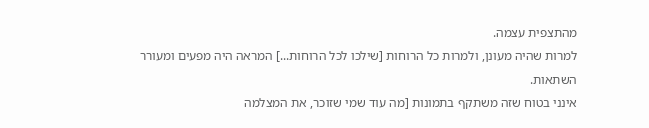מהתצפית עצמה.
למרות שהיה מעונן, ולמרות כל הרוחות [שילכו לכל הרוחות...] המראה היה מפעים ומעורר השתאות.
אינני בטוח שזה משתקף בתמונות [מה עוד שמי שזוכר, את המצלמה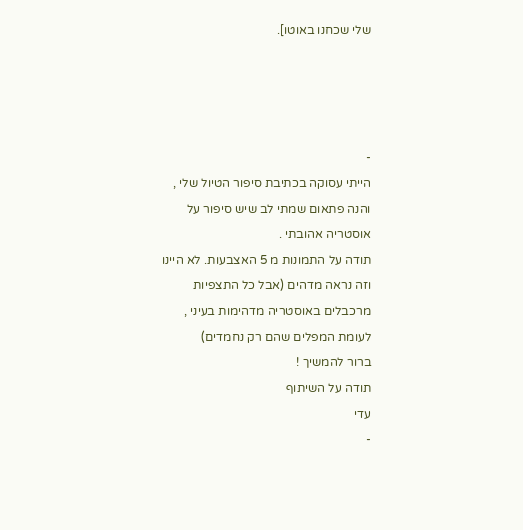שלי שכחנו באוטו].




-
הייתי עסוקה בכתיבת סיפור הטיול שלי , והנה פתאום שמתי לב שיש סיפור על אוסטריה אהובתי .
תודה על התמונות מ 5 האצבעות. לא היינו וזה נראה מדהים (אבל כל התצפיות מרכבלים באוסטריה מדהימות בעיני , לעומת המפלים שהם רק נחמדים)
ברור להמשיך !
תודה על השיתוף
עדי
-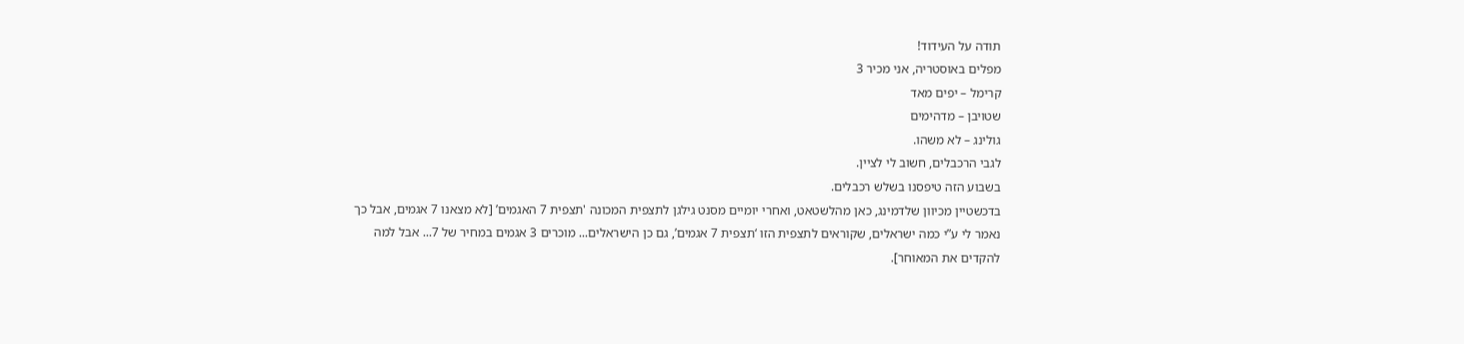תודה על העידוד!
מפלים באוסטריה, אני מכיר 3
קרימל – יפים מאד
שטויבן – מדהימים
גולינג – לא משהו.
לגבי הרכבלים, חשוב לי לציין.
בשבוע הזה טיפסנו בשלש רכבלים.
בדכשטיין מכיוון שלדמינג, כאן מהלשטאט, ואחרי יומיים מסנט גילגן לתצפית המכונה 'תצפית 7 האגמים’ [לא מצאנו 7 אגמים, אבל כך נאמר לי ע”י כמה ישראלים, שקוראים לתצפית הזו ‘תצפית 7 אגמים’, גם כן הישראלים... מוכרים 3 אגמים במחיר של 7... אבל למה להקדים את המאוחר].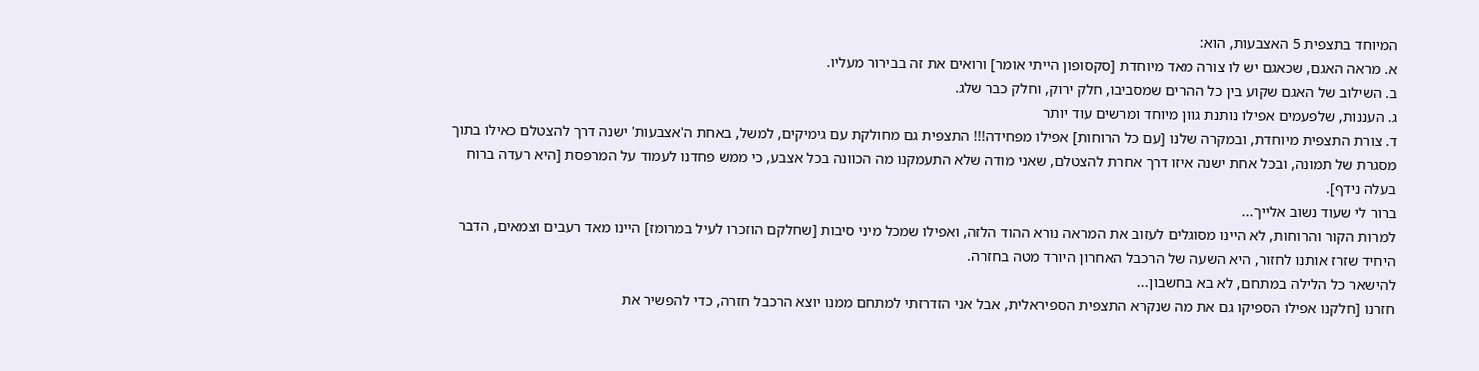המיוחד בתצפית 5 האצבעות, הוא:
א. מראה האגם, שכאגם יש לו צורה מאד מיוחדת [סקסופון הייתי אומר] ורואים את זה בבירור מעליו.
ב. השילוב של האגם שקוע בין כל ההרים שמסביבו, חלק ירוק, וחלק כבר שלג.
ג. העננות, שלפעמים אפילו נותנת גוון מיוחד ומרשים עוד יותר
ד. צורת התצפית מיוחדת, ובמקרה שלנו [עם כל הרוחות] אפילו מפחידה!!! התצפית גם מחולקת עם גימיקים, למשל, באחת ה'אצבעות' ישנה דרך להצטלם כאילו בתוך מסגרת של תמונה, ובכל אחת ישנה איזו דרך אחרת להצטלם, שאני מודה שלא התעמקנו מה הכוונה בכל אצבע, כי ממש פחדנו לעמוד על המרפסת [היא רעדה ברוח בעלה נידף].
ברור לי שעוד נשוב אלייך...
למרות הקור והרוחות, לא היינו מסוגלים לעזוב את המראה נורא ההוד הלזה, ואפילו שמכל מיני סיבות [שחלקם הוזכרו לעיל במרומז] היינו מאד רעבים וצמאים, הדבר היחיד שזרז אותנו לחזור, היא השעה של הרכבל האחרון היורד מטה בחזרה.
להישאר כל הלילה במתחם, לא בא בחשבון...
חזרנו [חלקנו אפילו הספיקו גם את מה שנקרא התצפית הספיראלית, אבל אני הזדרזתי למתחם ממנו יוצא הרכבל חזרה, כדי להפשיר את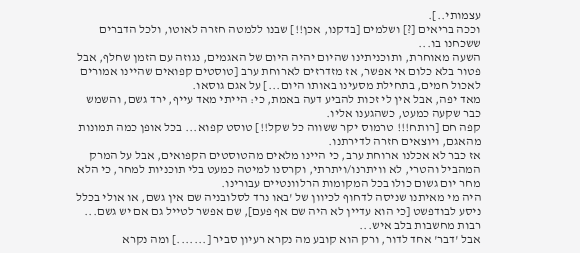עצמותי..].
וככה בריאים [?] ושלמים [בדקנו, אכן!!] שבנו ללמטה חזרה לאוטו, ולכל הדברים ששכחנו בו...
השעה מאוחרת, ותוכניתינו שהיום יהיה היום של האגמים, נגוזה עם הזמן שחלף, אבל פטור בלא כלום אי אפשר, אז מזדרזים לארוחת ערב [טוסטים קפואים שהיינו אמורים לאכול חמים, בתחילת מסעינו באותו היום...] על אגם גוסאו.
מאד יפה, אבל אין לי זכות להביע דעה באמת, כי: הייתי מאד עייף, ירד גשם, והשמש כבר שקעה כמעט, כשהגענו אליו.
קפה חם [רותח!!! טרמוס יקר ששווה כל שקל!!] טוסט קפוא... בכל אופן כמה תמונות מהאגם, ויוצאים חזרה לדירתנו.
אז כבר לא אכלנו ארוחת ערב, כי היינו מלאים מהטוסטים הקפואים, אבל על המרק המהביל והטרי, לא וויתרנו/ויתרתי, וקרסנו למיטה כמעט בלי תוכניות למחר, כי הלא מחר יום גשום כולו בכל המקומות הרלוונטיים עבורינו.
היה מי מאיתנו שניסה לדחוף לכיוון של 'באו נרד לסלובניה שם אין גשם, או אולי בכלל ניסע לבודפשט [כי הוא עדיין לא היה שם אף פעם], שם אפשר לטייל גם אם יש גשם...
רבות מחשבות בלב איש...
אבל 'דבר' אחד לדור, ורק הוא קובע מה נקרא רעיון סביר [.......] ומה נקרא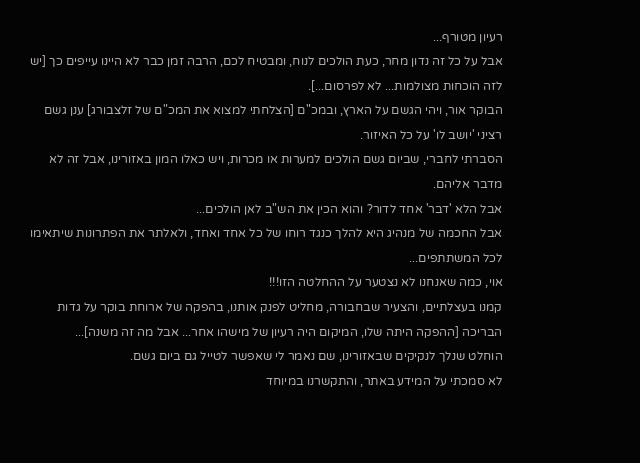רעיון מטורף...
אבל על כל זה נדון מחר, כעת הולכים לנוח, ומבטיח לכם, הרבה זמן כבר לא היינו עייפים כך [יש לזה הוכחות מצולמות... לא לפרסום...].
הבוקר אור, ויהי הגשם על הארץ, ובמכ"ם [הצלחתי למצוא את המכ"ם של זלצבורג] ענן גשם רציני 'יושב לו' על כל האיזור.
הסברתי לחברי, שביום גשם הולכים למערות או מכרות, ויש כאלו המון באזורינו, אבל זה לא מדבר אליהם.
אבל הלא 'דבר' אחד לדור? והוא הכין את הש"ב לאן הולכים...
אבל החכמה של מנהיג היא להלך כנגד רוחו של כל אחד ואחד, ולאלתר את הפתרונות שיתאימו לכל המשתתפים...
אוי, כמה שאנחנו לא נצטער על ההחלטה הזו!!!
קמנו בעצלתיים, והצעיר שבחבורה, מחליט לפנק אותנו, בהפקה של ארוחת בוקר על גדות הבריכה [ההפקה היתה שלו, המיקום היה רעיון של מישהו אחר... אבל מה זה משנה]...
הוחלט שנלך לנקיקים שבאזורינו, שם נאמר לי שאפשר לטייל גם ביום גשם.
לא סמכתי על המידע באתר, והתקשרנו במיוחד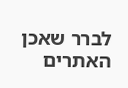לברר שאכן האתרים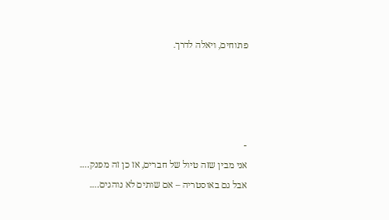פתוחים, ויאלה לדרך.




-
אני מבין שזה טיול של חברים, אז כן זה מפנק….
אבל גם באוסטריה – אם שותים לא נוהגים….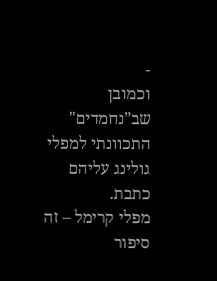-
וכמובן שב”נחמדים" התכוונתי למפלי גולינג עליהם כתבת.
מפלי קרימל – זה סיפור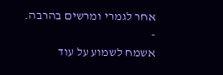אחר לגמרי ומרשים בהרבה.
-
אשמח לשמוע על עוד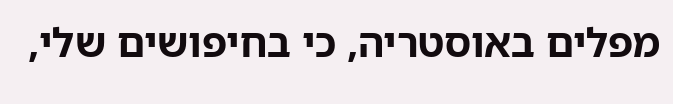מפלים באוסטריה, כי בחיפושים שלי,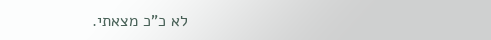לא כ”כ מצאתי.